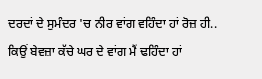ਦਰਦਾਂ ਦੇ ਸੁਮੰਦਰ 'ਚ ਨੀਰ ਵਾਂਗ ਵਹਿੰਦਾ ਹਾਂ ਰੋਜ਼ ਹੀ..
ਕਿਉਂ ਬੇਵਜ਼ਾ ਕੱਚੇ ਘਰ ਦੇ ਵਾਂਗ ਮੈਂ ਢਹਿੰਦਾ ਹਾਂ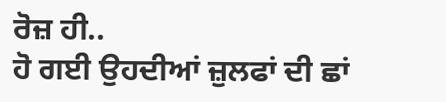ਰੋਜ਼ ਹੀ..
ਹੋ ਗਈ ਉਹਦੀਆਂ ਜ਼ੁਲਫਾਂ ਦੀ ਛਾਂ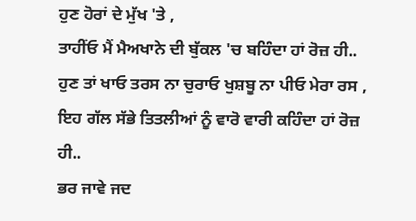ਹੁਣ ਹੋਰਾਂ ਦੇ ਮੁੱਖ 'ਤੇ ,
ਤਾਹੀਂਓ ਮੈਂ ਮੈਅਖਾਨੇ ਦੀ ਬੁੱਕਲ 'ਚ ਬਹਿੰਦਾ ਹਾਂ ਰੋਜ਼ ਹੀ..
ਹੁਣ ਤਾਂ ਖਾਓ ਤਰਸ ਨਾ ਚੁਰਾਓ ਖੁਸ਼ਬੂ ਨਾ ਪੀਓ ਮੇਰਾ ਰਸ ,
ਇਹ ਗੱਲ ਸੱਭੇ ਤਿਤਲੀਆਂ ਨੂੰ ਵਾਰੋ ਵਾਰੀ ਕਹਿੰਦਾ ਹਾਂ ਰੋਜ਼ ਹੀ..
ਭਰ ਜਾਵੇ ਜਦ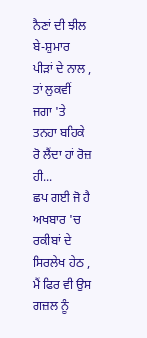ਨੈਣਾਂ ਦੀ ਝੀਲ ਬੇ-ਸ਼ੁਮਾਰ ਪੀੜਾਂ ਦੇ ਨਾਲ ,
ਤਾਂ ਲੁਕਵੀਂ ਜਗਾ 'ਤੇ ਤਨਹਾ ਬਹਿਕੇ ਰੋ ਲੈਂਦਾ ਹਾਂ ਰੋਜ਼ ਹੀ...
ਛਪ ਗਈ ਜੋ ਹੈ ਅਖਬਾਰ 'ਚ ਰਕੀਬਾਂ ਦੇ ਸਿਰਲੇਖ ਹੇਠ ,
ਮੈਂ ਫਿਰ ਵੀ ਉਸ ਗਜ਼ਲ ਨੂੰ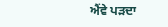ਐਂਵੇ ਪੜਦਾ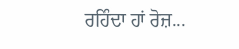ਰਹਿੰਦਾ ਹਾਂ ਰੋਜ਼...